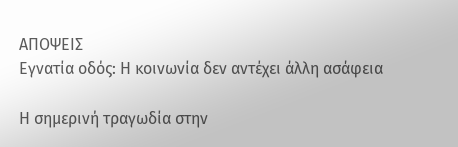ΑΠΟΨΕΙΣ
Εγνατία οδός: Η κοινωνία δεν αντέχει άλλη ασάφεια

Η σημερινή τραγωδία στην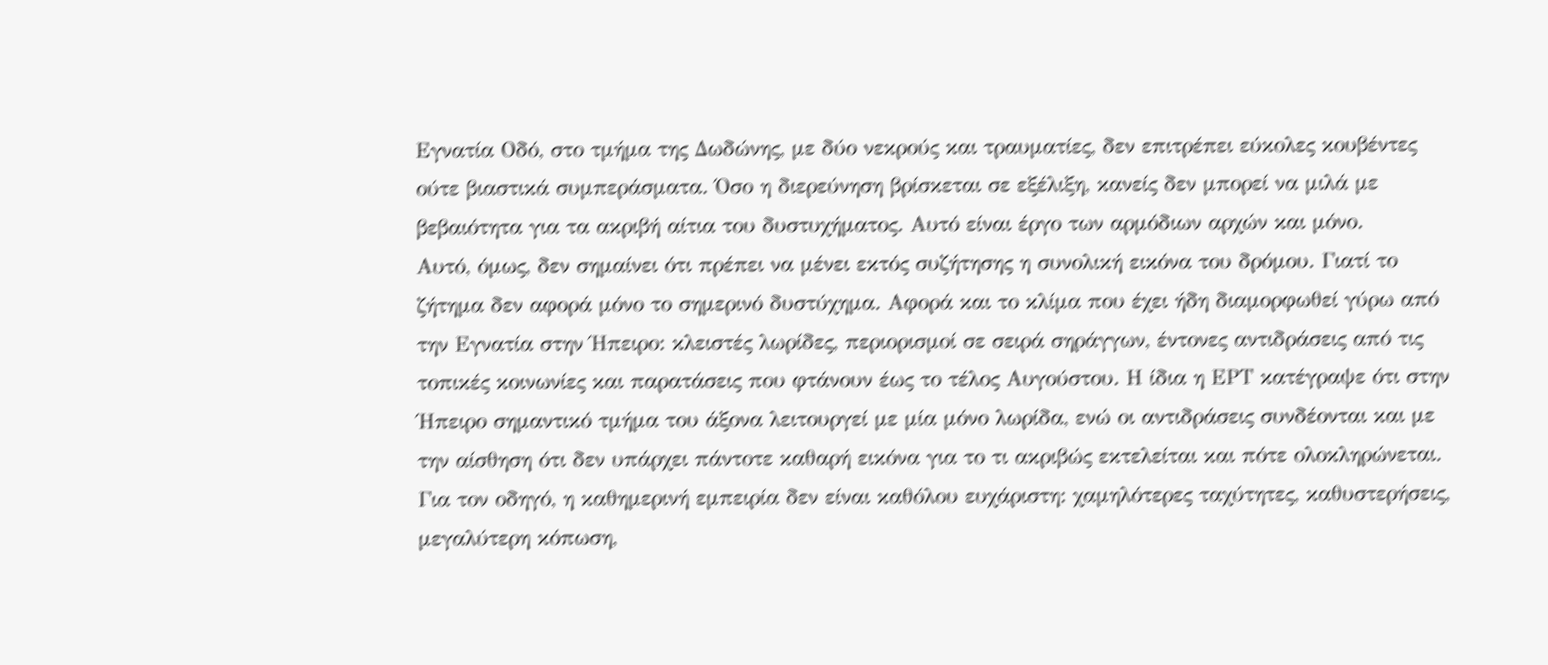Εγνατία Οδό, στο τμήμα της Δωδώνης, με δύο νεκρούς και τραυματίες, δεν επιτρέπει εύκολες κουβέντες ούτε βιαστικά συμπεράσματα. Όσο η διερεύνηση βρίσκεται σε εξέλιξη, κανείς δεν μπορεί να μιλά με βεβαιότητα για τα ακριβή αίτια του δυστυχήματος. Αυτό είναι έργο των αρμόδιων αρχών και μόνο.
Αυτό, όμως, δεν σημαίνει ότι πρέπει να μένει εκτός συζήτησης η συνολική εικόνα του δρόμου. Γιατί το ζήτημα δεν αφορά μόνο το σημερινό δυστύχημα. Αφορά και το κλίμα που έχει ήδη διαμορφωθεί γύρω από την Εγνατία στην Ήπειρο: κλειστές λωρίδες, περιορισμοί σε σειρά σηράγγων, έντονες αντιδράσεις από τις τοπικές κοινωνίες και παρατάσεις που φτάνουν έως το τέλος Αυγούστου. Η ίδια η ΕΡΤ κατέγραψε ότι στην Ήπειρο σημαντικό τμήμα του άξονα λειτουργεί με μία μόνο λωρίδα, ενώ οι αντιδράσεις συνδέονται και με την αίσθηση ότι δεν υπάρχει πάντοτε καθαρή εικόνα για το τι ακριβώς εκτελείται και πότε ολοκληρώνεται.
Για τον οδηγό, η καθημερινή εμπειρία δεν είναι καθόλου ευχάριστη: χαμηλότερες ταχύτητες, καθυστερήσεις, μεγαλύτερη κόπωση,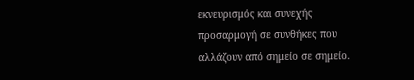εκνευρισμός και συνεχής προσαρμογή σε συνθήκες που αλλάζουν από σημείο σε σημείο.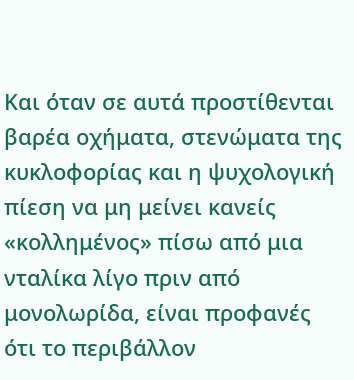Και όταν σε αυτά προστίθενται βαρέα οχήματα, στενώματα της κυκλοφορίας και η ψυχολογική πίεση να μη μείνει κανείς «κολλημένος» πίσω από μια νταλίκα λίγο πριν από μονολωρίδα, είναι προφανές ότι το περιβάλλον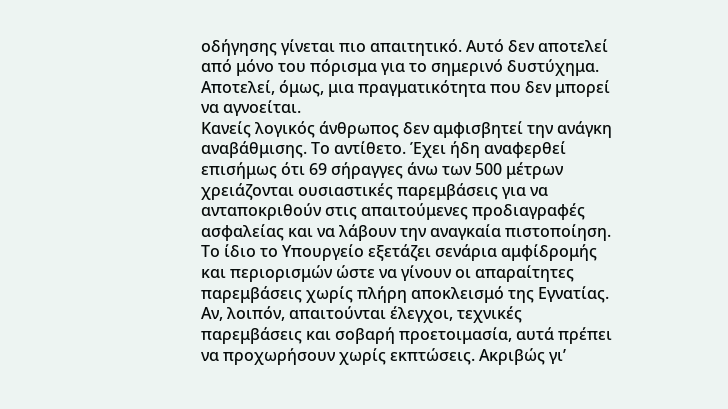οδήγησης γίνεται πιο απαιτητικό. Αυτό δεν αποτελεί από μόνο του πόρισμα για το σημερινό δυστύχημα. Αποτελεί, όμως, μια πραγματικότητα που δεν μπορεί να αγνοείται.
Κανείς λογικός άνθρωπος δεν αμφισβητεί την ανάγκη αναβάθμισης. Το αντίθετο. Έχει ήδη αναφερθεί επισήμως ότι 69 σήραγγες άνω των 500 μέτρων χρειάζονται ουσιαστικές παρεμβάσεις για να ανταποκριθούν στις απαιτούμενες προδιαγραφές ασφαλείας και να λάβουν την αναγκαία πιστοποίηση. Το ίδιο το Υπουργείο εξετάζει σενάρια αμφίδρομής και περιορισμών ώστε να γίνουν οι απαραίτητες παρεμβάσεις χωρίς πλήρη αποκλεισμό της Εγνατίας. Αν, λοιπόν, απαιτούνται έλεγχοι, τεχνικές παρεμβάσεις και σοβαρή προετοιμασία, αυτά πρέπει να προχωρήσουν χωρίς εκπτώσεις. Ακριβώς γι’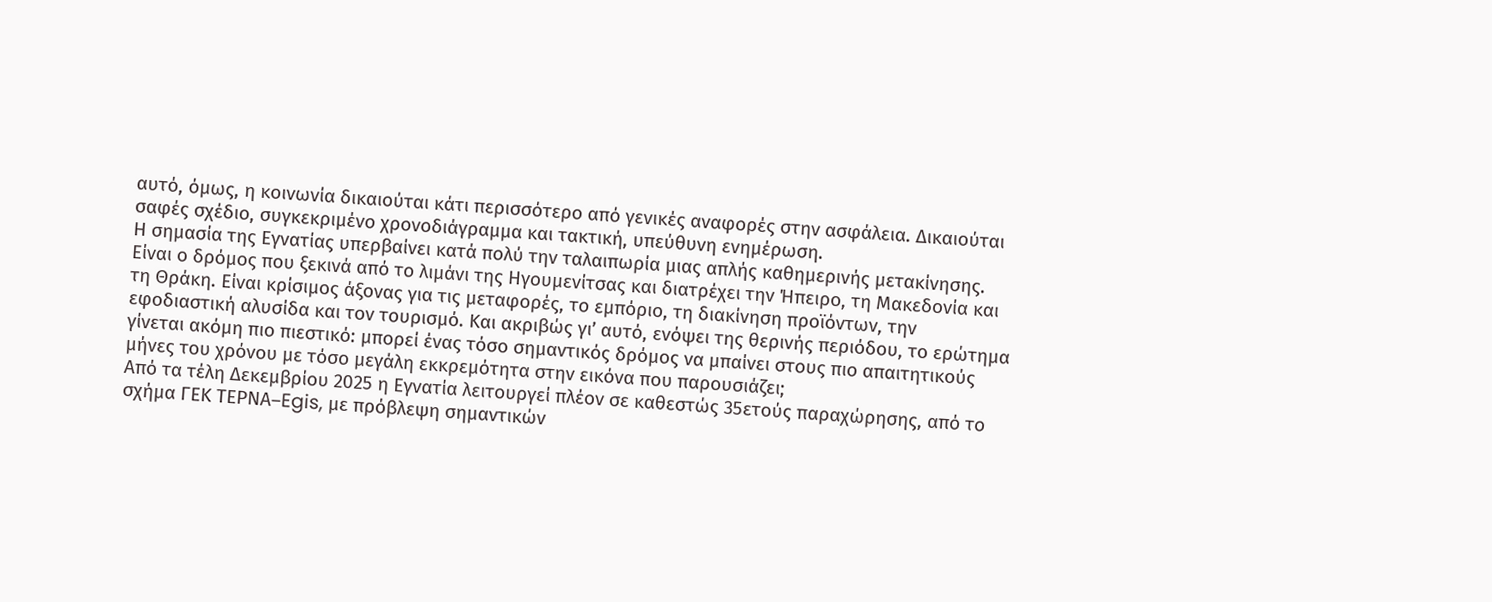αυτό, όμως, η κοινωνία δικαιούται κάτι περισσότερο από γενικές αναφορές στην ασφάλεια. Δικαιούται σαφές σχέδιο, συγκεκριμένο χρονοδιάγραμμα και τακτική, υπεύθυνη ενημέρωση.
Η σημασία της Εγνατίας υπερβαίνει κατά πολύ την ταλαιπωρία μιας απλής καθημερινής μετακίνησης. Είναι ο δρόμος που ξεκινά από το λιμάνι της Ηγουμενίτσας και διατρέχει την Ήπειρο, τη Μακεδονία και τη Θράκη. Είναι κρίσιμος άξονας για τις μεταφορές, το εμπόριο, τη διακίνηση προϊόντων, την εφοδιαστική αλυσίδα και τον τουρισμό. Και ακριβώς γι’ αυτό, ενόψει της θερινής περιόδου, το ερώτημα γίνεται ακόμη πιο πιεστικό: μπορεί ένας τόσο σημαντικός δρόμος να μπαίνει στους πιο απαιτητικούς μήνες του χρόνου με τόσο μεγάλη εκκρεμότητα στην εικόνα που παρουσιάζει;
Από τα τέλη Δεκεμβρίου 2025 η Εγνατία λειτουργεί πλέον σε καθεστώς 35ετούς παραχώρησης, από το σχήμα ΓΕΚ ΤΕΡΝΑ–Egis, με πρόβλεψη σημαντικών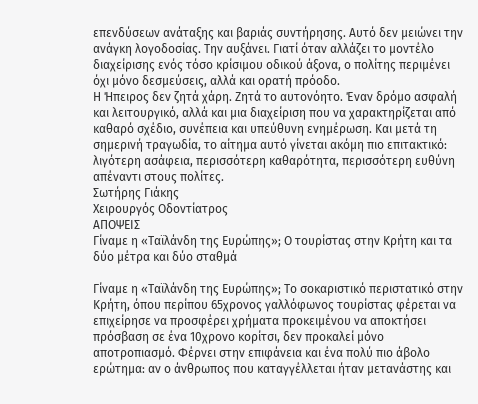επενδύσεων ανάταξης και βαριάς συντήρησης. Αυτό δεν μειώνει την ανάγκη λογοδοσίας. Την αυξάνει. Γιατί όταν αλλάζει το μοντέλο διαχείρισης ενός τόσο κρίσιμου οδικού άξονα, ο πολίτης περιμένει όχι μόνο δεσμεύσεις, αλλά και ορατή πρόοδο.
Η Ήπειρος δεν ζητά χάρη. Ζητά το αυτονόητο. Έναν δρόμο ασφαλή και λειτουργικό, αλλά και μια διαχείριση που να χαρακτηρίζεται από καθαρό σχέδιο, συνέπεια και υπεύθυνη ενημέρωση. Και μετά τη σημερινή τραγωδία, το αίτημα αυτό γίνεται ακόμη πιο επιτακτικό: λιγότερη ασάφεια, περισσότερη καθαρότητα, περισσότερη ευθύνη απέναντι στους πολίτες.
Σωτήρης Γιάκης
Χειρουργός Οδοντίατρος
ΑΠΟΨΕΙΣ
Γίναμε η «Ταϊλάνδη της Ευρώπης»; Ο τουρίστας στην Κρήτη και τα δύο μέτρα και δύο σταθμά

Γίναμε η «Ταϊλάνδη της Ευρώπης»; Το σοκαριστικό περιστατικό στην Κρήτη, όπου περίπου 65χρονος γαλλόφωνος τουρίστας φέρεται να επιχείρησε να προσφέρει χρήματα προκειμένου να αποκτήσει πρόσβαση σε ένα 10χρονο κορίτσι, δεν προκαλεί μόνο αποτροπιασμό. Φέρνει στην επιφάνεια και ένα πολύ πιο άβολο ερώτημα: αν ο άνθρωπος που καταγγέλλεται ήταν μετανάστης και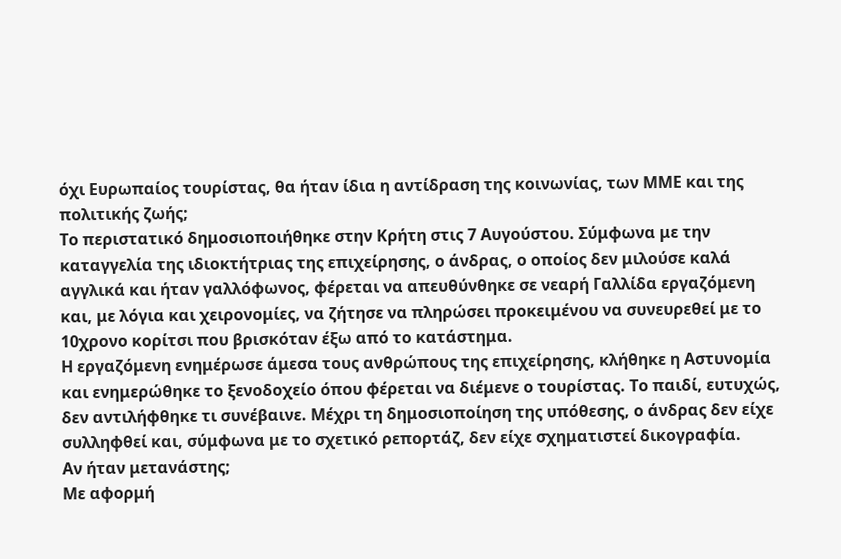όχι Ευρωπαίος τουρίστας, θα ήταν ίδια η αντίδραση της κοινωνίας, των ΜΜΕ και της πολιτικής ζωής;
Το περιστατικό δημοσιοποιήθηκε στην Κρήτη στις 7 Αυγούστου. Σύμφωνα με την καταγγελία της ιδιοκτήτριας της επιχείρησης, ο άνδρας, ο οποίος δεν μιλούσε καλά αγγλικά και ήταν γαλλόφωνος, φέρεται να απευθύνθηκε σε νεαρή Γαλλίδα εργαζόμενη και, με λόγια και χειρονομίες, να ζήτησε να πληρώσει προκειμένου να συνευρεθεί με το 10χρονο κορίτσι που βρισκόταν έξω από το κατάστημα.
Η εργαζόμενη ενημέρωσε άμεσα τους ανθρώπους της επιχείρησης, κλήθηκε η Αστυνομία και ενημερώθηκε το ξενοδοχείο όπου φέρεται να διέμενε ο τουρίστας. Το παιδί, ευτυχώς, δεν αντιλήφθηκε τι συνέβαινε. Μέχρι τη δημοσιοποίηση της υπόθεσης, ο άνδρας δεν είχε συλληφθεί και, σύμφωνα με το σχετικό ρεπορτάζ, δεν είχε σχηματιστεί δικογραφία.
Αν ήταν μετανάστης;
Με αφορμή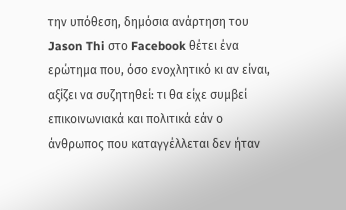την υπόθεση, δημόσια ανάρτηση του Jason Thi στο Facebook θέτει ένα ερώτημα που, όσο ενοχλητικό κι αν είναι, αξίζει να συζητηθεί: τι θα είχε συμβεί επικοινωνιακά και πολιτικά εάν ο άνθρωπος που καταγγέλλεται δεν ήταν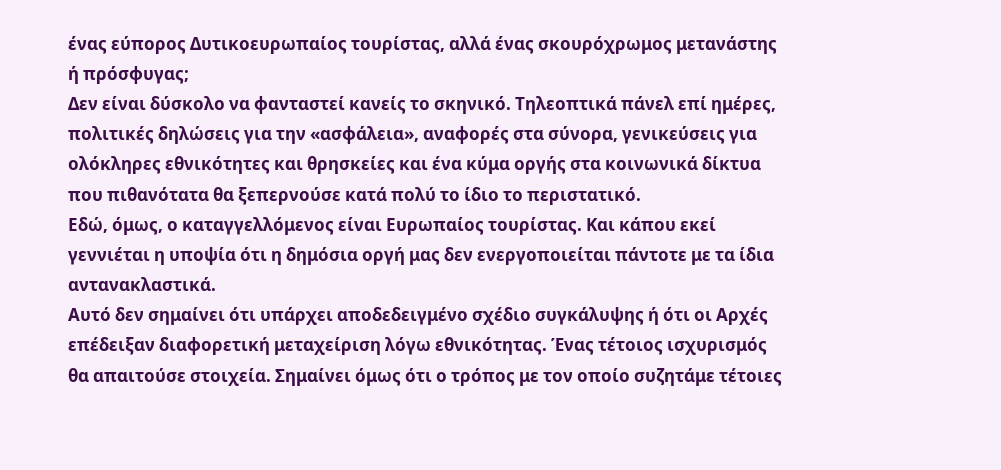ένας εύπορος Δυτικοευρωπαίος τουρίστας, αλλά ένας σκουρόχρωμος μετανάστης ή πρόσφυγας;
Δεν είναι δύσκολο να φανταστεί κανείς το σκηνικό. Τηλεοπτικά πάνελ επί ημέρες, πολιτικές δηλώσεις για την «ασφάλεια», αναφορές στα σύνορα, γενικεύσεις για ολόκληρες εθνικότητες και θρησκείες και ένα κύμα οργής στα κοινωνικά δίκτυα που πιθανότατα θα ξεπερνούσε κατά πολύ το ίδιο το περιστατικό.
Εδώ, όμως, ο καταγγελλόμενος είναι Ευρωπαίος τουρίστας. Και κάπου εκεί γεννιέται η υποψία ότι η δημόσια οργή μας δεν ενεργοποιείται πάντοτε με τα ίδια αντανακλαστικά.
Αυτό δεν σημαίνει ότι υπάρχει αποδεδειγμένο σχέδιο συγκάλυψης ή ότι οι Αρχές επέδειξαν διαφορετική μεταχείριση λόγω εθνικότητας. Ένας τέτοιος ισχυρισμός θα απαιτούσε στοιχεία. Σημαίνει όμως ότι ο τρόπος με τον οποίο συζητάμε τέτοιες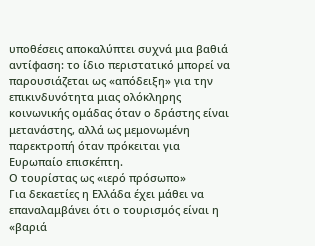υποθέσεις αποκαλύπτει συχνά μια βαθιά αντίφαση: το ίδιο περιστατικό μπορεί να παρουσιάζεται ως «απόδειξη» για την επικινδυνότητα μιας ολόκληρης κοινωνικής ομάδας όταν ο δράστης είναι μετανάστης, αλλά ως μεμονωμένη παρεκτροπή όταν πρόκειται για Ευρωπαίο επισκέπτη.
Ο τουρίστας ως «ιερό πρόσωπο»
Για δεκαετίες η Ελλάδα έχει μάθει να επαναλαμβάνει ότι ο τουρισμός είναι η «βαριά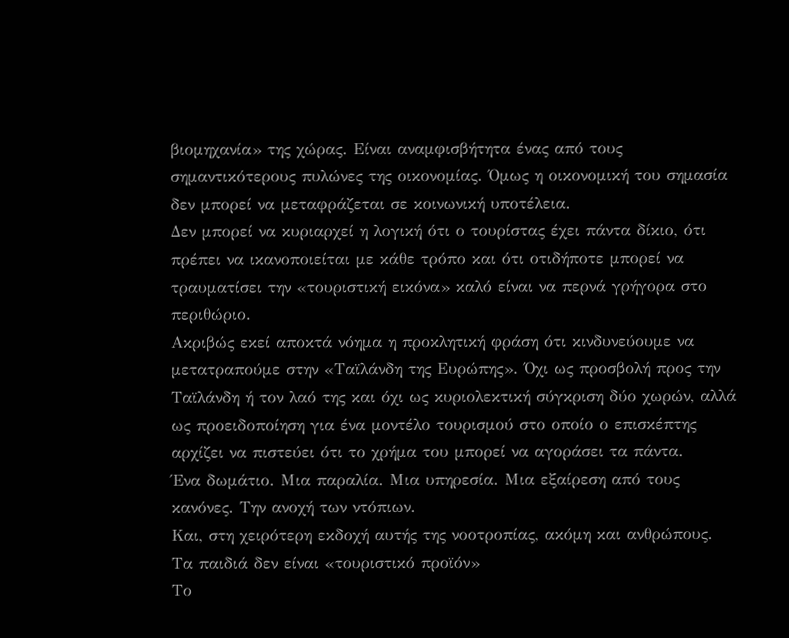βιομηχανία» της χώρας. Είναι αναμφισβήτητα ένας από τους σημαντικότερους πυλώνες της οικονομίας. Όμως η οικονομική του σημασία δεν μπορεί να μεταφράζεται σε κοινωνική υποτέλεια.
Δεν μπορεί να κυριαρχεί η λογική ότι ο τουρίστας έχει πάντα δίκιο, ότι πρέπει να ικανοποιείται με κάθε τρόπο και ότι οτιδήποτε μπορεί να τραυματίσει την «τουριστική εικόνα» καλό είναι να περνά γρήγορα στο περιθώριο.
Ακριβώς εκεί αποκτά νόημα η προκλητική φράση ότι κινδυνεύουμε να μετατραπούμε στην «Ταϊλάνδη της Ευρώπης». Όχι ως προσβολή προς την Ταϊλάνδη ή τον λαό της και όχι ως κυριολεκτική σύγκριση δύο χωρών, αλλά ως προειδοποίηση για ένα μοντέλο τουρισμού στο οποίο ο επισκέπτης αρχίζει να πιστεύει ότι το χρήμα του μπορεί να αγοράσει τα πάντα.
Ένα δωμάτιο. Μια παραλία. Μια υπηρεσία. Μια εξαίρεση από τους κανόνες. Την ανοχή των ντόπιων.
Και, στη χειρότερη εκδοχή αυτής της νοοτροπίας, ακόμη και ανθρώπους.
Τα παιδιά δεν είναι «τουριστικό προϊόν»
Το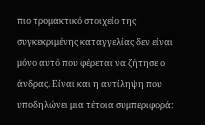πιο τρομακτικό στοιχείο της συγκεκριμένης καταγγελίας δεν είναι μόνο αυτό που φέρεται να ζήτησε ο άνδρας. Είναι και η αντίληψη που υποδηλώνει μια τέτοια συμπεριφορά: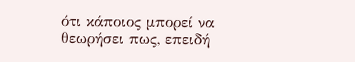ότι κάποιος μπορεί να θεωρήσει πως, επειδή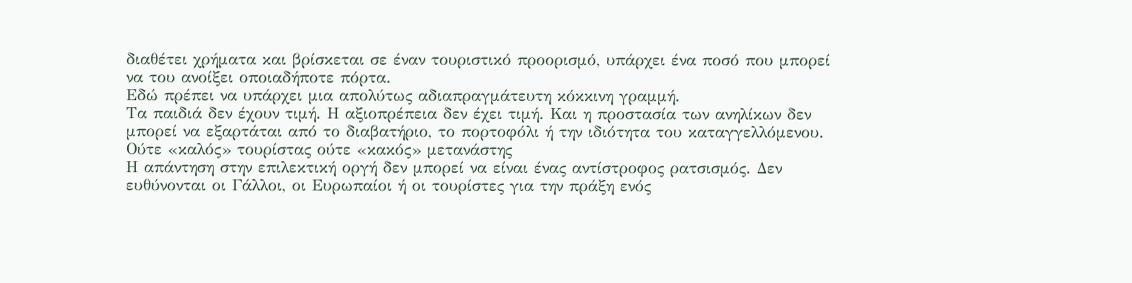διαθέτει χρήματα και βρίσκεται σε έναν τουριστικό προορισμό, υπάρχει ένα ποσό που μπορεί να του ανοίξει οποιαδήποτε πόρτα.
Εδώ πρέπει να υπάρχει μια απολύτως αδιαπραγμάτευτη κόκκινη γραμμή.
Τα παιδιά δεν έχουν τιμή. Η αξιοπρέπεια δεν έχει τιμή. Και η προστασία των ανηλίκων δεν μπορεί να εξαρτάται από το διαβατήριο, το πορτοφόλι ή την ιδιότητα του καταγγελλόμενου.
Ούτε «καλός» τουρίστας ούτε «κακός» μετανάστης
Η απάντηση στην επιλεκτική οργή δεν μπορεί να είναι ένας αντίστροφος ρατσισμός. Δεν ευθύνονται οι Γάλλοι, οι Ευρωπαίοι ή οι τουρίστες για την πράξη ενός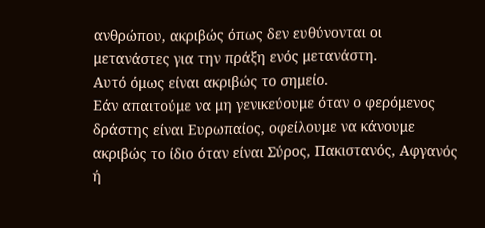ανθρώπου, ακριβώς όπως δεν ευθύνονται οι μετανάστες για την πράξη ενός μετανάστη.
Αυτό όμως είναι ακριβώς το σημείο.
Εάν απαιτούμε να μη γενικεύουμε όταν ο φερόμενος δράστης είναι Ευρωπαίος, οφείλουμε να κάνουμε ακριβώς το ίδιο όταν είναι Σύρος, Πακιστανός, Αφγανός ή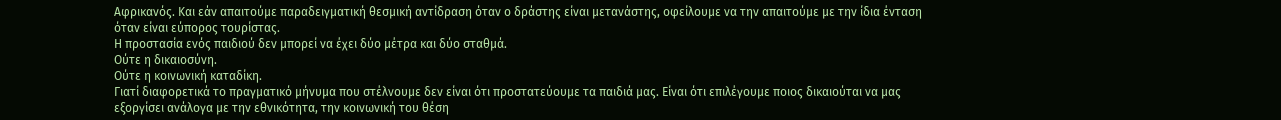Αφρικανός. Και εάν απαιτούμε παραδειγματική θεσμική αντίδραση όταν ο δράστης είναι μετανάστης, οφείλουμε να την απαιτούμε με την ίδια ένταση όταν είναι εύπορος τουρίστας.
Η προστασία ενός παιδιού δεν μπορεί να έχει δύο μέτρα και δύο σταθμά.
Ούτε η δικαιοσύνη.
Ούτε η κοινωνική καταδίκη.
Γιατί διαφορετικά το πραγματικό μήνυμα που στέλνουμε δεν είναι ότι προστατεύουμε τα παιδιά μας. Είναι ότι επιλέγουμε ποιος δικαιούται να μας εξοργίσει ανάλογα με την εθνικότητα, την κοινωνική του θέση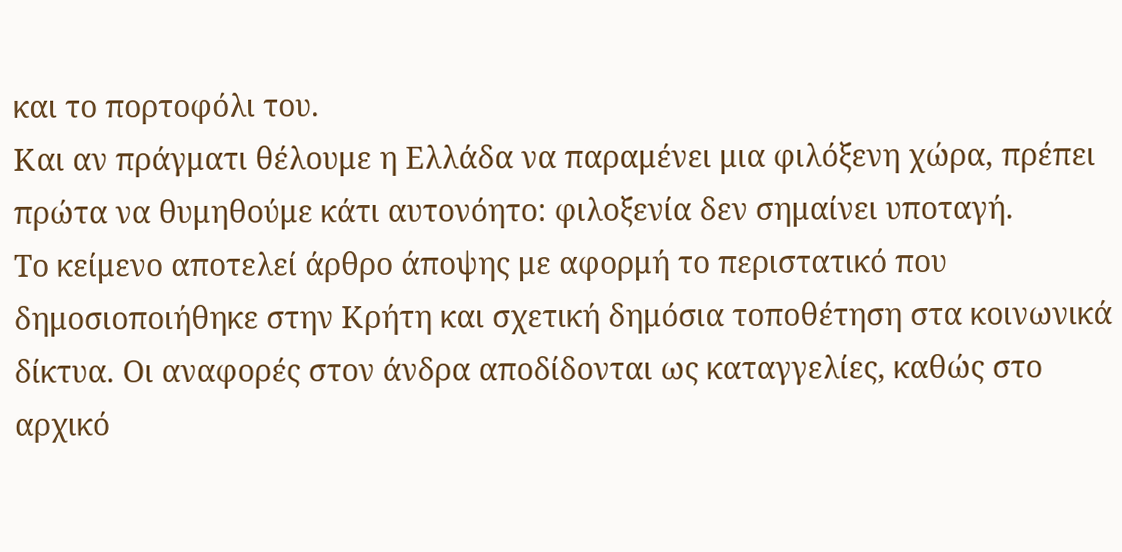και το πορτοφόλι του.
Και αν πράγματι θέλουμε η Ελλάδα να παραμένει μια φιλόξενη χώρα, πρέπει πρώτα να θυμηθούμε κάτι αυτονόητο: φιλοξενία δεν σημαίνει υποταγή.
Το κείμενο αποτελεί άρθρο άποψης με αφορμή το περιστατικό που δημοσιοποιήθηκε στην Κρήτη και σχετική δημόσια τοποθέτηση στα κοινωνικά δίκτυα. Οι αναφορές στον άνδρα αποδίδονται ως καταγγελίες, καθώς στο αρχικό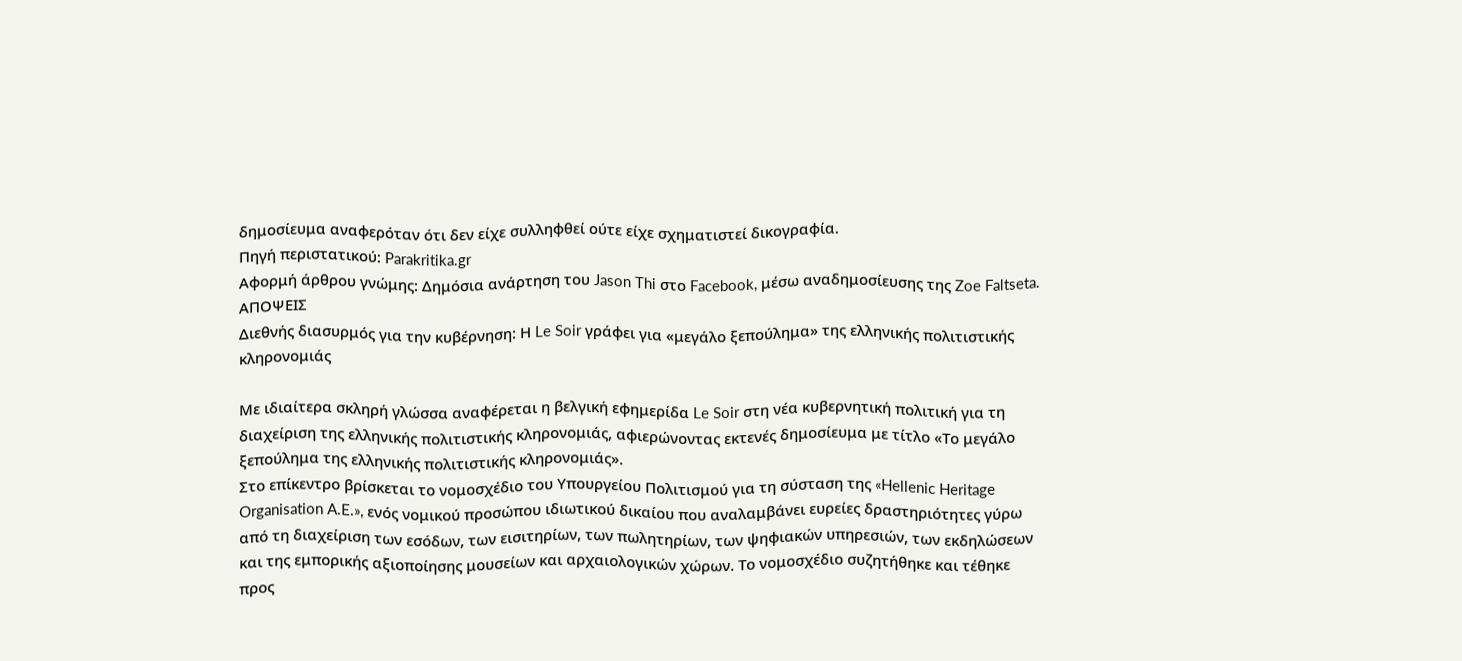δημοσίευμα αναφερόταν ότι δεν είχε συλληφθεί ούτε είχε σχηματιστεί δικογραφία.
Πηγή περιστατικού: Parakritika.gr
Αφορμή άρθρου γνώμης: Δημόσια ανάρτηση του Jason Thi στο Facebook, μέσω αναδημοσίευσης της Zoe Faltseta.
ΑΠΟΨΕΙΣ
Διεθνής διασυρμός για την κυβέρνηση: Η Le Soir γράφει για «μεγάλο ξεπούλημα» της ελληνικής πολιτιστικής κληρονομιάς

Με ιδιαίτερα σκληρή γλώσσα αναφέρεται η βελγική εφημερίδα Le Soir στη νέα κυβερνητική πολιτική για τη διαχείριση της ελληνικής πολιτιστικής κληρονομιάς, αφιερώνοντας εκτενές δημοσίευμα με τίτλο «Το μεγάλο ξεπούλημα της ελληνικής πολιτιστικής κληρονομιάς».
Στο επίκεντρο βρίσκεται το νομοσχέδιο του Υπουργείου Πολιτισμού για τη σύσταση της «Hellenic Heritage Organisation A.E.», ενός νομικού προσώπου ιδιωτικού δικαίου που αναλαμβάνει ευρείες δραστηριότητες γύρω από τη διαχείριση των εσόδων, των εισιτηρίων, των πωλητηρίων, των ψηφιακών υπηρεσιών, των εκδηλώσεων και της εμπορικής αξιοποίησης μουσείων και αρχαιολογικών χώρων. Το νομοσχέδιο συζητήθηκε και τέθηκε προς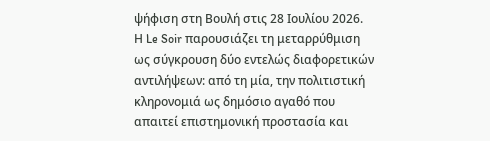ψήφιση στη Βουλή στις 28 Ιουλίου 2026.
Η Le Soir παρουσιάζει τη μεταρρύθμιση ως σύγκρουση δύο εντελώς διαφορετικών αντιλήψεων: από τη μία, την πολιτιστική κληρονομιά ως δημόσιο αγαθό που απαιτεί επιστημονική προστασία και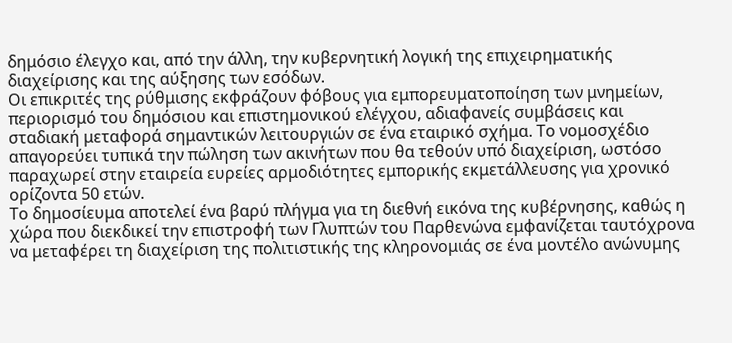δημόσιο έλεγχο και, από την άλλη, την κυβερνητική λογική της επιχειρηματικής διαχείρισης και της αύξησης των εσόδων.
Οι επικριτές της ρύθμισης εκφράζουν φόβους για εμπορευματοποίηση των μνημείων, περιορισμό του δημόσιου και επιστημονικού ελέγχου, αδιαφανείς συμβάσεις και σταδιακή μεταφορά σημαντικών λειτουργιών σε ένα εταιρικό σχήμα. Το νομοσχέδιο απαγορεύει τυπικά την πώληση των ακινήτων που θα τεθούν υπό διαχείριση, ωστόσο παραχωρεί στην εταιρεία ευρείες αρμοδιότητες εμπορικής εκμετάλλευσης για χρονικό ορίζοντα 50 ετών.
Το δημοσίευμα αποτελεί ένα βαρύ πλήγμα για τη διεθνή εικόνα της κυβέρνησης, καθώς η χώρα που διεκδικεί την επιστροφή των Γλυπτών του Παρθενώνα εμφανίζεται ταυτόχρονα να μεταφέρει τη διαχείριση της πολιτιστικής της κληρονομιάς σε ένα μοντέλο ανώνυμης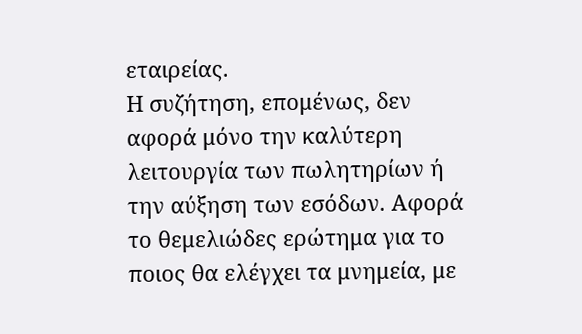εταιρείας.
Η συζήτηση, επομένως, δεν αφορά μόνο την καλύτερη λειτουργία των πωλητηρίων ή την αύξηση των εσόδων. Αφορά το θεμελιώδες ερώτημα για το ποιος θα ελέγχει τα μνημεία, με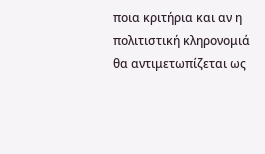ποια κριτήρια και αν η πολιτιστική κληρονομιά θα αντιμετωπίζεται ως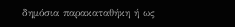δημόσια παρακαταθήκη ή ως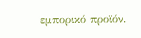εμπορικό προϊόν.